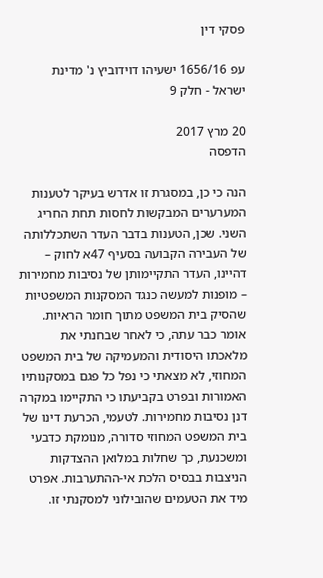פסקי דין

עפ 1656/16 ישעיהו דוידוביץ נ' מדינת ישראל - חלק 9

20 מרץ 2017
הדפסה

הנה כי כן, במסגרת זו אדרש בעיקר לטענות המערערים המבקשות לחסות תחת החריג השני. שכן, הטענות בדבר העדר השתכללותה של העבירה הקבועה בסעיף 47א לחוק – דהיינו, העדר התקיימותן של נסיבות מחמירות – מופנות למעשה כנגד המסקנות המשפטיות שהסיק בית המשפט מתוך חומר הראיות. אומר כבר עתה, כי לאחר שבחנתי את מלאכתו היסודית והמעמיקה של בית המשפט המחוזי, לא מצאתי כי נפל כל פגם במסקנותיו האמורות ובפרט בקביעתו כי התקיימו במקרה דנן נסיבות מחמירות. לטעמי, הכרעת דינו של בית המשפט המחוזי סדורה, מנומקת כדבעי ומשכנעת, כך שחלות במלואן ההצדקות הניצבות בבסיס הלכת אי-ההתערבות. אפרט מיד את הטעמים שהובילוני למסקנתי זו.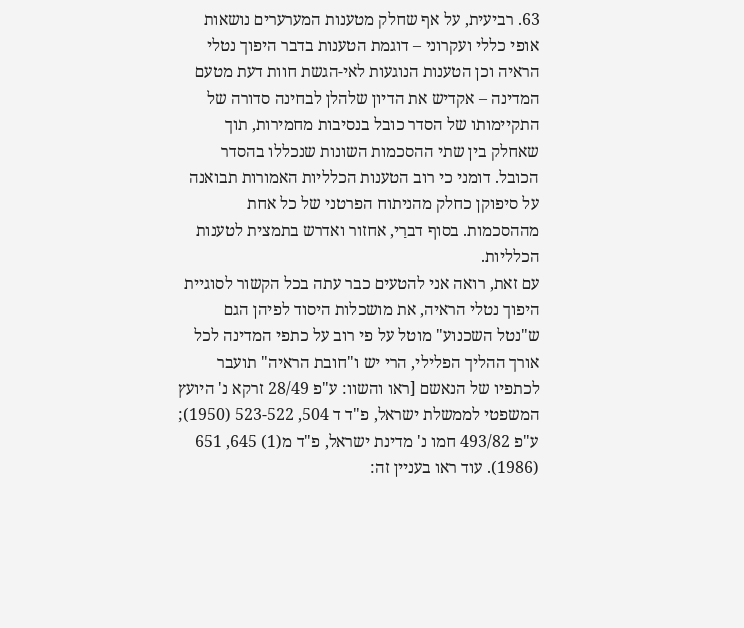63. רביעית, על אף שחלק מטענות המערערים נושאות אופי כללי ועקרוני – דוגמת הטענות בדבר היפוך נטלי הראיה וכן הטענות הנוגעות לאי-הגשת חוות דעת מטעם המדינה – אקדיש את הדיון שלהלן לבחינה סדורה של התקיימותו של הסדר כובל בנסיבות מחמירות, תוך שאחלק בין שתי ההסכמות השונות שנכללו בהסדר הכובל. דומני כי רוב הטענות הכלליות האמורות תבואנה על סיפוקן כחלק מהניתוח הפרטני של כל אחת מההסכמות. בסוף דברַי, אחזור ואדרש בתמצית לטענות הכלליות.
עם זאת, רואה אני להטעים כבר עתה בכל הקשור לסוגיית היפוך נטלי הראיה, את מושכלות היסוד לפיהן הגם ש"נטל השכנוע" מוטל על פי רוב על כתפי המדינה לכל אורך ההליך הפלילי, הרי יש ו"חובת הראיה" תועבר לכתפיו של הנאשם [ראו והשוו: ע"פ 28/49 זרקא נ' היועץ המשפטי לממשלת ישראל, פ"ד ד 504, 523-522 (1950); ע"פ 493/82 חמו נ' מדינת ישראל, פ"ד מ(1) 645, 651 (1986). עוד ראו בעניין זה: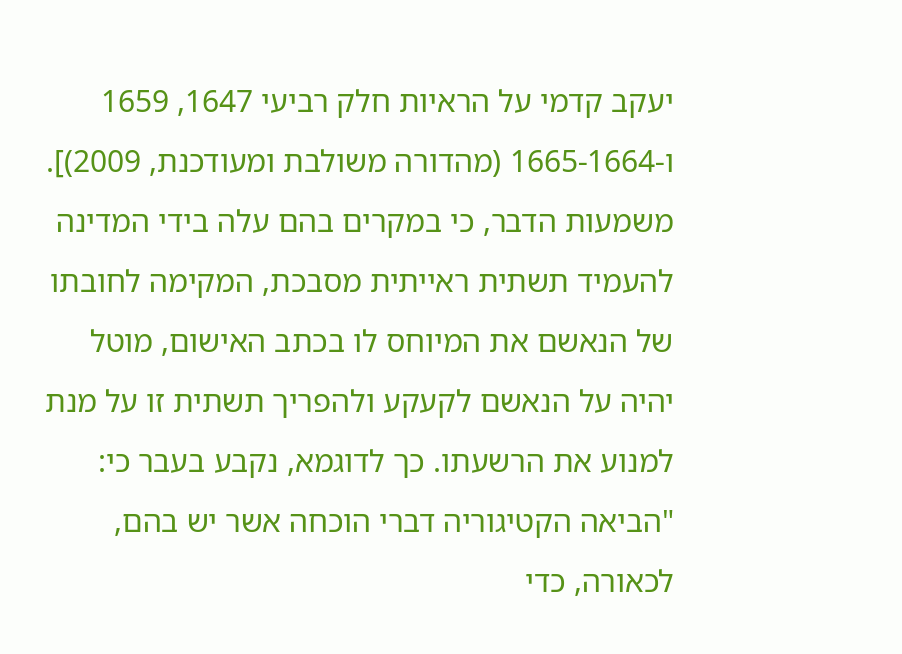יעקב קדמי על הראיות חלק רביעי 1647, 1659 ו-1665-1664 (מהדורה משולבת ומעודכנת, 2009)]. משמעות הדבר, כי במקרים בהם עלה בידי המדינה להעמיד תשתית ראייתית מסבכת, המקימה לחובתו של הנאשם את המיוחס לו בכתב האישום, מוטל יהיה על הנאשם לקעקע ולהפריך תשתית זו על מנת למנוע את הרשעתו. כך לדוגמא, נקבע בעבר כי:
"הביאה הקטיגוריה דברי הוכחה אשר יש בהם, לכאורה, כדי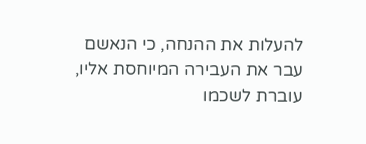להעלות את ההנחה, כי הנאשם עבר את העבירה המיוחסת אליו, עוברת לשכמו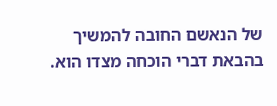של הנאשם החובה להמשיך בהבאת דברי הוכחה מצדו הוא.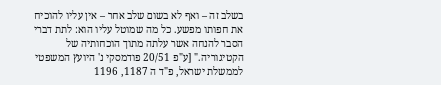בשלב זה – ואף לא בשום שלב אחר – אין עליו להוכיח את חפותו מפשע. כל מה שמוטל עליו הוא: לתת דברי הסבר להנחה אשר עלתה מתוך הוכחותיה של הקטיגוריה." [ע"פ 20/51 פודמסקי נ' היועץ המשפטי לממשלת ישראל, פ"ד ה 1187, 1196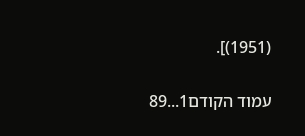(1951)].

עמוד הקודם1...89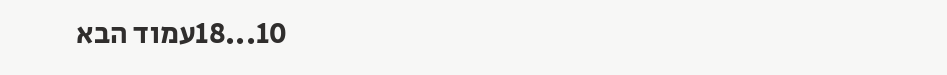10...18עמוד הבא